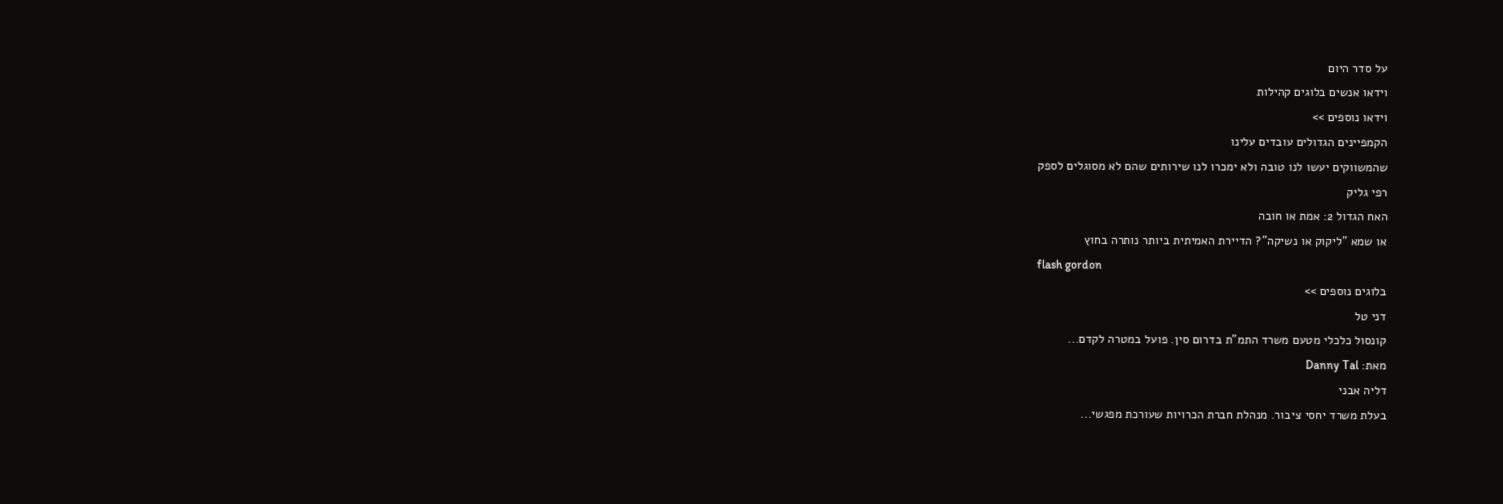על סדר היום
וידאו אנשים בלוגים קהילות
וידאו נוספים >>
הקמפיינים הגדולים עובדים עלינו
שהמשווקים יעשו לנו טובה ולא ימכרו לנו שירותים שהם לא מסוגלים לספק
רפי גליק
האח הגדול 2: אמת או חובה
או שמא "ליקוק או נשיקה"? הדיירת האמיתית ביותר נותרה בחוץ
flash gordon
בלוגים נוספים >>
דני טל
קונסול כלכלי מטעם משרד התמ"ת בדרום סין. פועל במטרה לקדם...
מאת: Danny Tal
דליה אבני
בעלת משרד יחסי ציבור. מנהלת חברת הכרויות שעורכת מפגשי...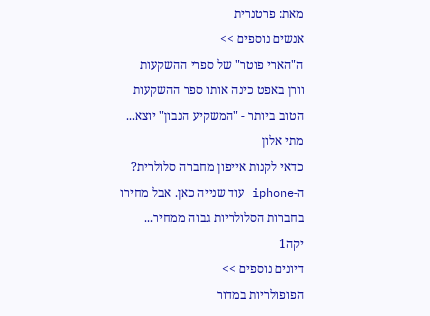מאת: פרטנרית
אנשים נוספים >>
ה"הארי פוטר" של ספרי ההשקעות
וורן באפט כינה אותו ספר ההשקעות הטוב ביותר - "המשקיע הנבון" יוצא...
מתי אלון
כדאי לקנות אייפון מחברה סלולרית?
ה-iphone עוד שנייה כאן. אבל מחירו בחברות הסלולריות גבוה ממחיר...
יקה1
דיונים נוספים >>
הפופולריות במדור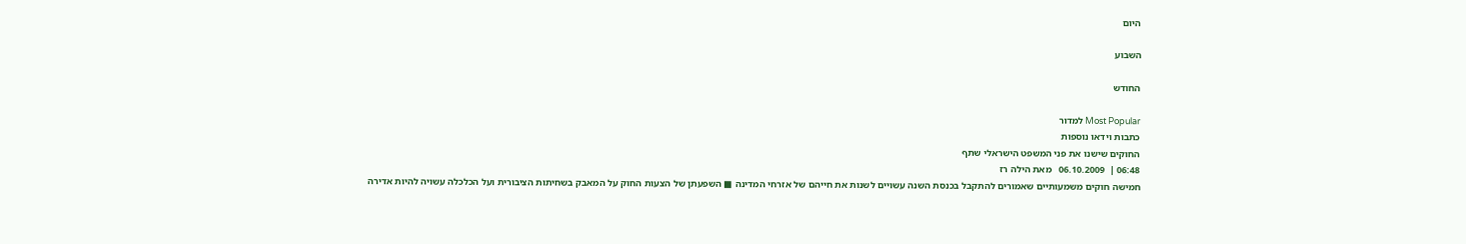היום

השבוע

החודש

Most Popular למדור
כתבות וידאו נוספות
החוקים שישנו את פני המשפט הישראלי שתף
06:48 |  06.10.2009   מאת הילה רז
חמישה חוקים משמעותיים שאמורים להתקבל בכנסת השנה עשויים לשנות את חייהם של אזרחי המדינה ■ השפעתן של הצעות החוק על המאבק בשחיתות הציבורית ועל הכלכלה עשויה להיות אדירה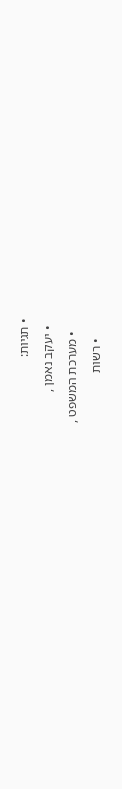• תגיות:
  • יעקב נאמן ,
    • מערכת המשפט ,
      • רשות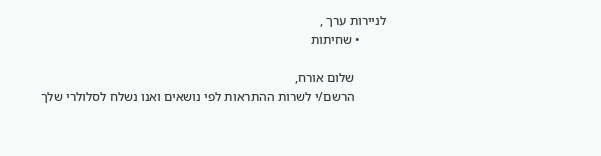לניירות ערך ,
        • שחיתות

          שלום אורח,
          הרשם/י לשרות ההתראות לפי נושאים ואנו נשלח לסלולרי שלך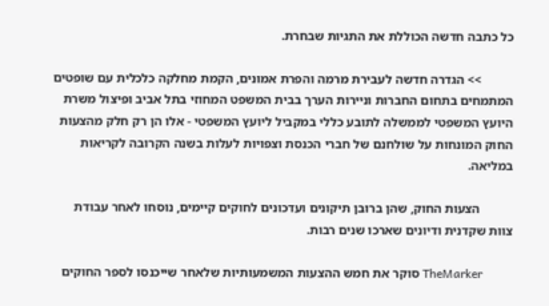כל כתבה חדשה הכוללת את התגיות שבחרת.

          >> הגדרה חדשה לעבירת מרמה והפרת אמונים, הקמת מחלקה כלכלית עם שופטים המתמחים בתחום החברות וניירות הערך בבית המשפט המחוזי בתל אביב ופיצול משרת היועץ המשפטי לממשלה לתובע כללי במקביל ליועץ המשפטי - אלו הן רק חלק מהצעות החוק המונחות על שולחנם של חברי הכנסת וצפויות לעלות בשנה הקרובה לקריאות במליאה.

          הצעות החוק, שהן ברובן תיקונים ועדכונים לחוקים קיימים, נוסחו לאחר עבודת צוות שקדנית ודיונים שארכו שנים רבות.

          TheMarker סוקר את חמש ההצעות המשמעותיות שלאחר שייכנסו לספר החוקים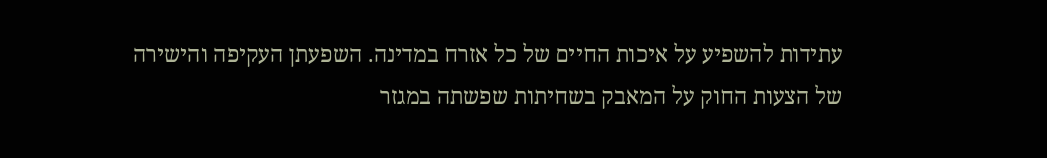עתידות להשפיע על איכות החיים של כל אזרח במדינה. השפעתן העקיפה והישירה של הצעות החוק על המאבק בשחיתות שפשתה במגזר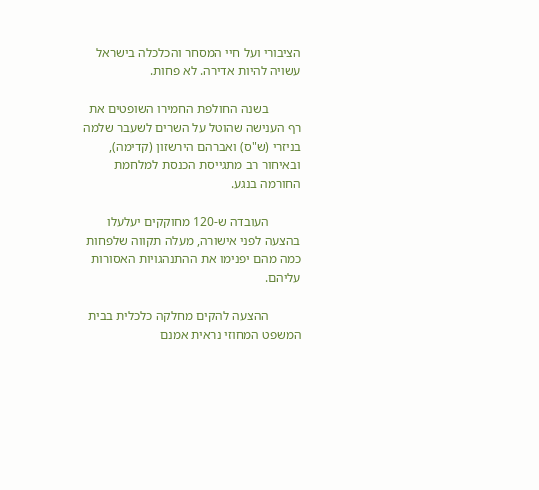הציבורי ועל חיי המסחר והכלכלה בישראל עשויה להיות אדירה. לא פחות.

          בשנה החולפת החמירו השופטים את רף הענישה שהוטל על השרים לשעבר שלמה בניזרי (ש"ס) ואברהם הירשזון (קדימה), ובאיחור רב מתגייסת הכנסת למלחמת החורמה בנגע.

          העובדה ש-120 מחוקקים יעלעלו בהצעה לפני אישורה, מעלה תקווה שלפחות כמה מהם יפנימו את ההתנהגויות האסורות עליהם.

          ההצעה להקים מחלקה כלכלית בבית המשפט המחוזי נראית אמנם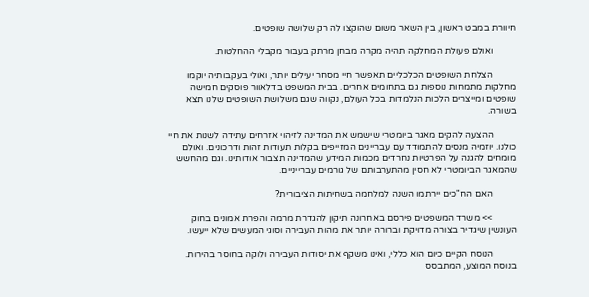חיוורת במבט ראשון, בין השאר משום שהוקצו לה רק שלושה שופטים.

          ואולם פעולת המחלקה תהיה מקרה מבחן מרתק בעבור מקבלי ההחלטות.

          הצלחת השופטים הכלכליים תאפשר חיי מסחר יעילים יותר, ואולי בעקבותיה יוקמו מחלקות מתמחות נוספות גם בתחומים אחרים. בבית המשפט בדלאוור פוסקים חמישה שופטים ומייצרים הלכות הנלמדות בכל העולם, נקווה שגם משלושת השופטים שלנו תצא בשורה.

          ההצעה להקים מאגר ביומטרי שישמש את המדינה לזיהוי אזרחים עתידה לשנות את חיי כולנו. יוזמיה מנסים להתמודד עם עבריינים המזייפים בקלות תעודות זהות ודרכונים. ואולם מומחים להגנה על הפרטיות נחרדים מכמות המידע שהמדינה תצבור אודותינו. וגם מהחשש שהמאגר הביומטרי לא חסין מהתערבותם של גורמים עברייניים.

          האם הח"כים יירתמו השנה למלחמה בשחיתות הציבורית?

          >> משרד המשפטים פירסם באחרונה תיקון להגדרת מרמה והפרת אמונים בחוק העונשין שיגדיר בצורה מדויקת וברורה יותר את מהות העבירה וסוגי המעשים שלא ייעשו.

          הנוסח הקיים כיום הוא כללי, ואינו משקף את יסודות העבירה ולוקה בחוסר בהירות. בנוסח המוצע, המתבסס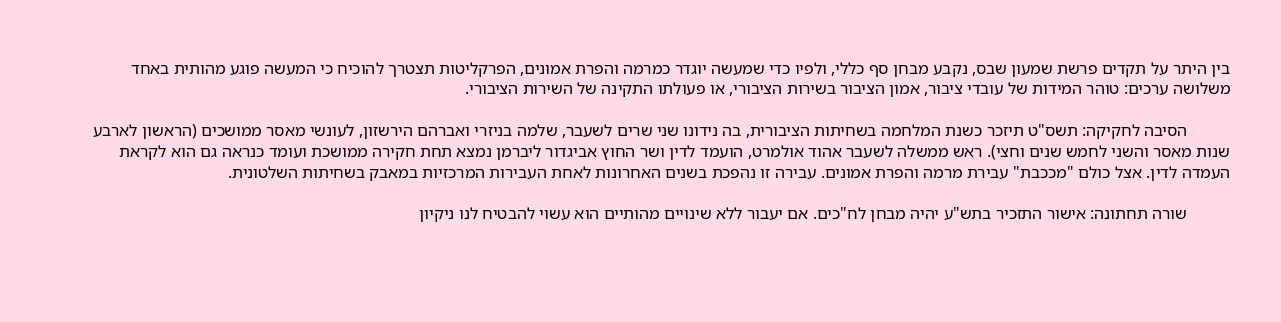בין היתר על תקדים פרשת שמעון שבס, נקבע מבחן סף כללי, ולפיו כדי שמעשה יוגדר כמרמה והפרת אמונים, הפרקליטות תצטרך להוכיח כי המעשה פוגע מהותית באחד משלושה ערכים: טוהר המידות של עובדי ציבור, אמון הציבור בשירות הציבורי, או פעולתו התקינה של השירות הציבורי.

          הסיבה לחקיקה: תשס"ט תיזכר כשנת המלחמה בשחיתות הציבורית, בה נידונו שני שרים לשעבר, שלמה בניזרי ואברהם הירשזון, לעונשי מאסר ממושכים (הראשון לארבע שנות מאסר והשני לחמש שנים וחצי). ראש ממשלה לשעבר אהוד אולמרט, הועמד לדין ושר החוץ אביגדור ליברמן נמצא תחת חקירה ממושכת ועומד כנראה גם הוא לקראת העמדה לדין. אצל כולם "מככבת" עבירת מרמה והפרת אמונים. עבירה זו נהפכת בשנים האחרונות לאחת העבירות המרכזיות במאבק בשחיתות השלטונית.

          שורה תחתונה: אישור התזכיר בתש"ע יהיה מבחן לח"כים. אם יעבור ללא שינויים מהותיים הוא עשוי להבטיח לנו ניקיון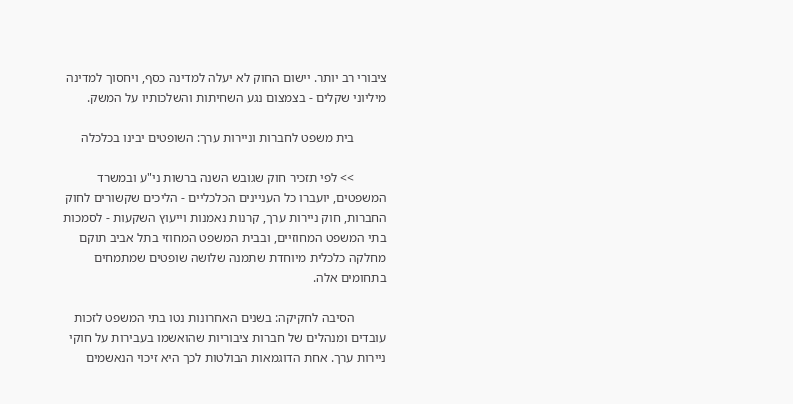ציבורי רב יותר. יישום החוק לא יעלה למדינה כסף, ויחסוך למדינה מיליוני שקלים - בצמצום נגע השחיתות והשלכותיו על המשק.

          בית משפט לחברות וניירות ערך: השופטים יבינו בכלכלה

          >> לפי תזכיר חוק שגובש השנה ברשות ני"ע ובמשרד המשפטים, יועברו כל העניינים הכלכליים - הליכים שקשורים לחוק החברות, חוק ניירות ערך, קרנות נאמנות וייעוץ השקעות - לסמכות בתי המשפט המחוזיים, ובבית המשפט המחוזי בתל אביב תוקם מחלקה כלכלית מיוחדת שתמנה שלושה שופטים שמתמחים בתחומים אלה.

          הסיבה לחקיקה: בשנים האחרונות נטו בתי המשפט לזכות עובדים ומנהלים של חברות ציבוריות שהואשמו בעבירות על חוקי ניירות ערך. אחת הדוגמאות הבולטות לכך היא זיכוי הנאשמים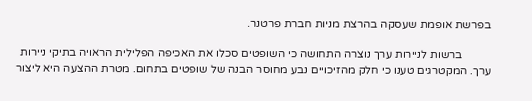בפרשת אופמת שעסקה בהרצת מניות חברת פרטנר.

          ברשות לניירות ערך נוצרה התחושה כי השופטים סכלו את האכיפה הפלילית הראויה בתיקי ניירות ערך. המקטרגים טענו כי חלק מהזיכויים נבע מחוסר הבנה של שופטים בתחום. מטרת ההצעה היא ליצור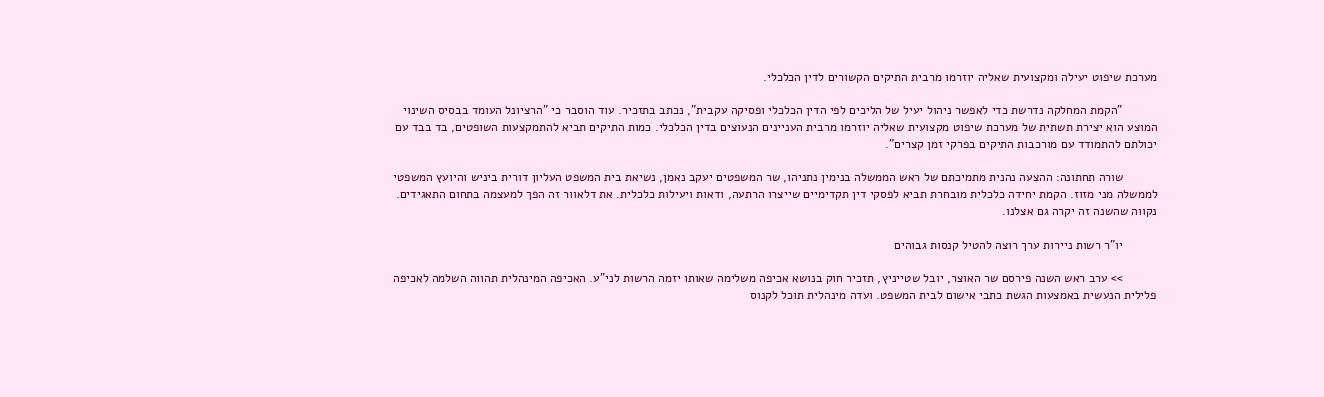מערכת שיפוט יעילה ומקצועית שאליה יוזרמו מרבית התיקים הקשורים לדין הכלכלי.

          "הקמת המחלקה נדרשת כדי לאפשר ניהול יעיל של הליכים לפי הדין הכלכלי ופסיקה עקבית", נכתב בתזכיר. עוד הוסבר כי "הרציונל העומד בבסיס השינוי המוצע הוא יצירת תשתית של מערכת שיפוט מקצועית שאליה יוזרמו מרבית העניינים הנעוצים בדין הכלכלי. כמות התיקים תביא להתמקצעות השופטים, בד בבד עם יכולתם להתמודד עם מורכבות התיקים בפרקי זמן קצרים".

          שורה תחתונה: ההצעה נהנית מתמיכתם של ראש הממשלה בנימין נתניהו, שר המשפטים יעקב נאמן, נשיאת בית המשפט העליון דורית ביניש והיועץ המשפטי לממשלה מני מזוז. הקמת יחידה כלכלית מובחרת תביא לפסקי דין תקדימיים שייצרו הרתעה, ודאות ויעילות כלכלית. את דלאוור זה הפך למעצמה בתחום התאגידים. נקווה שהשנה זה יקרה גם אצלנו.

          יו"ר רשות ניירות ערך רוצה להטיל קנסות גבוהים

          >> ערב ראש השנה פירסם שר האוצר, יובל שטייניץ, תזכיר חוק בנושא אכיפה משלימה שאותו יזמה הרשות לני"ע. האכיפה המינהלית תהווה השלמה לאכיפה פלילית הנעשית באמצעות הגשת כתבי אישום לבית המשפט. ועדה מינהלית תוכל לקנוס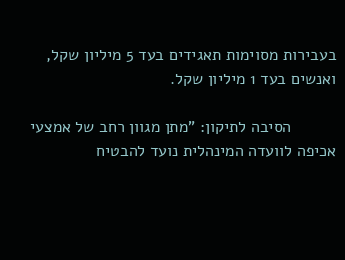בעבירות מסוימות תאגידים בעד 5 מיליון שקל, ואנשים בעד 1 מיליון שקל.

          הסיבה לתיקון: "מתן מגוון רחב של אמצעי אכיפה לוועדה המינהלית נועד להבטיח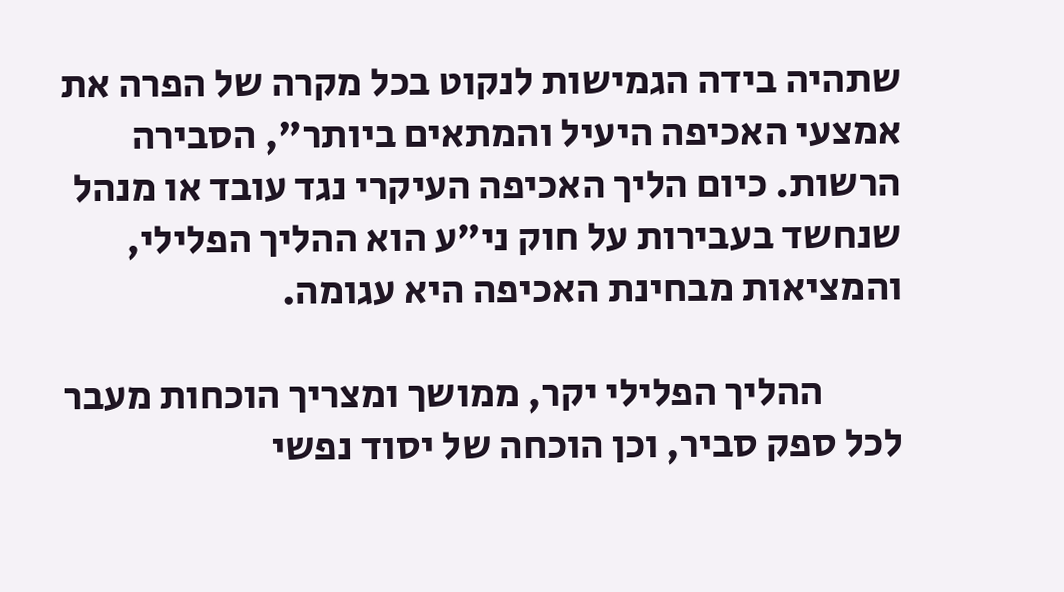שתהיה בידה הגמישות לנקוט בכל מקרה של הפרה את אמצעי האכיפה היעיל והמתאים ביותר", הסבירה הרשות. כיום הליך האכיפה העיקרי נגד עובד או מנהל שנחשד בעבירות על חוק ני"ע הוא ההליך הפלילי, והמציאות מבחינת האכיפה היא עגומה.

          ההליך הפלילי יקר, ממושך ומצריך הוכחות מעבר לכל ספק סביר, וכן הוכחה של יסוד נפשי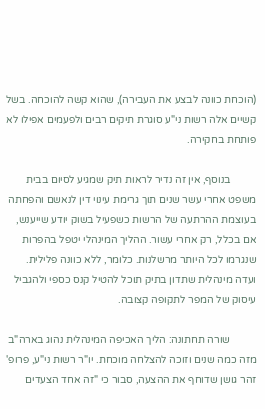(הוכחת כוונה לבצע את העבירה), שהוא קשה להוכחה. בשל קשיים אלה רשות ני"ע סוגרת תיקים רבים ולפעמים אפילו לא פותחת בחקירה.

          בנוסף, אין זה נדיר לראות תיק שמגיע לסיום בבית משפט אחרי עשר שנים תוך גרימת עינוי דין לנאשם והפחתה בעוצמת ההרתעה של הרשות כשפעיל בשוק יודע שייענש, אם בכלל, רק אחרי עשור. ההליך המינהלי יטפל בהפרות שנגרמו לכל היותר מרשלנות. כלומר, ללא כוונה פלילית. ועדה מינהלית שתדון בתיק תוכל להטיל קנס כספי ולהגביל עיסוק של המפר לתקופה קצובה.

          שורה תחתונה: הליך האכיפה המינהלית נהוג בארה"ב מזה כמה שנים וזוכה להצלחה מוכחת. יו"ר רשות ני"ע, פרופ' זהר גושן שדוחף את ההצעה, סבור כי "זה אחד הצעדים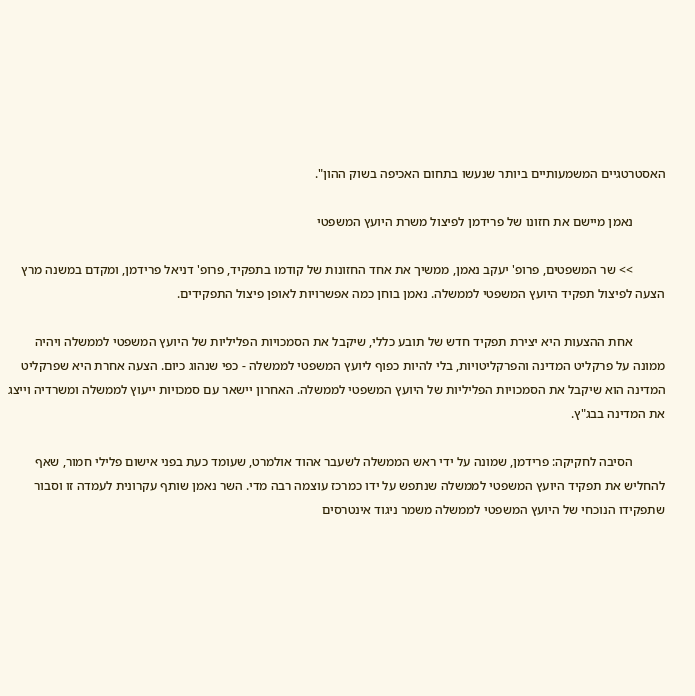האסטרטגיים המשמעותיים ביותר שנעשו בתחום האכיפה בשוק ההון".

          נאמן מיישם את חזונו של פרידמן לפיצול משרת היועץ המשפטי

          >> שר המשפטים, פרופ' יעקב נאמן, ממשיך את אחד החזונות של קודמו בתפקיד, פרופ' דניאל פרידמן, ומקדם במשנה מרץ הצעה לפיצול תפקיד היועץ המשפטי לממשלה. נאמן בוחן כמה אפשרויות לאופן פיצול התפקידים.

          אחת ההצעות היא יצירת תפקיד חדש של תובע כללי, שיקבל את הסמכויות הפליליות של היועץ המשפטי לממשלה ויהיה ממונה על פרקליט המדינה והפרקליטויות, בלי להיות כפוף ליועץ המשפטי לממשלה - כפי שנהוג כיום. הצעה אחרת היא שפרקליט המדינה הוא שיקבל את הסמכויות הפליליות של היועץ המשפטי לממשלה. האחרון יישאר עם סמכויות ייעוץ לממשלה ומשרדיה וייצג את המדינה בבג"ץ.

          הסיבה לחקיקה: פרידמן, שמונה על ידי ראש הממשלה לשעבר אהוד אולמרט, שעומד כעת בפני אישום פלילי חמור, שאף להחליש את תפקיד היועץ המשפטי לממשלה שנתפש על ידו כמרכז עוצמה רבה מדי. השר נאמן שותף עקרונית לעמדה זו וסבור שתפקידו הנוכחי של היועץ המשפטי לממשלה משמר ניגוד אינטרסים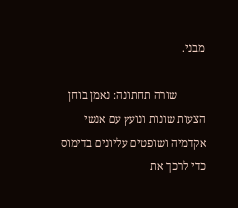מבני.

          שורה תחתונה: נאמן בוחן הצעות שונות ונועץ עם אנשי אקדמיה ושופטים עליונים בדימוס כדי לרכך את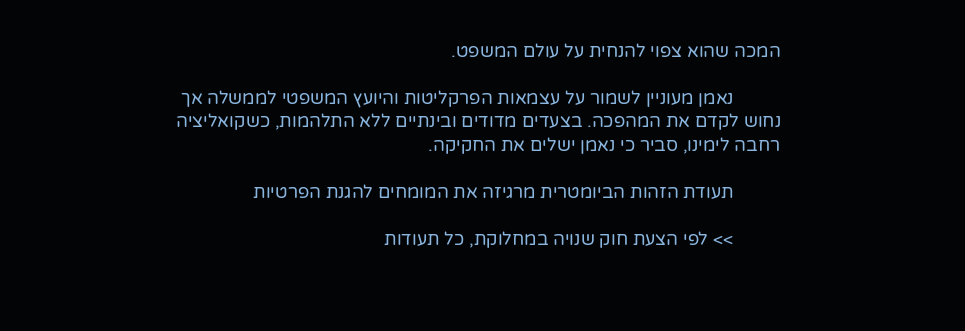המכה שהוא צפוי להנחית על עולם המשפט.

          נאמן מעוניין לשמור על עצמאות הפרקליטות והיועץ המשפטי לממשלה אך נחוש לקדם את המהפכה. בצעדים מדודים ובינתיים ללא התלהמות, כשקואליציה רחבה לימינו, סביר כי נאמן ישלים את החקיקה.

          תעודת הזהות הביומטרית מרגיזה את המומחים להגנת הפרטיות

          >> לפי הצעת חוק שנויה במחלוקת, כל תעודות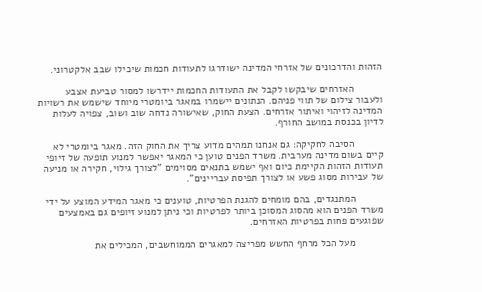הזהות והדרכונים של אזרחי המדינה ישודרגו לתעודות חכמות שיכילו שבב אלקטרוני.

          האזרחים שיבקשו לקבל את התעודות החכמות יידרשו למסור טביעת אצבע ולעבור צילום של תווי פניהם. הנתונים יישמרו במאגר ביומטרי מיוחד שישמש את רשויות המדינה לזיהוי ואיתור אזרחים. הצעת החוק, שאישורה נדחה שוב ושוב, צפויה לעלות לדיון בכנסת במושב החורף.

          הסיבה לחקיקה: גם אנחנו תמהים מדוע צריך את החוק הזה. מאגר ביומטרי לא קיים בשום מדינה מערבית. משרד הפנים טוען כי המאגר יאפשר למנוע תופעה של זיופי תעודות הזהות הקיימת כיום ואף ישמש בתנאים מסוימים "לצורך גילוי, חקירה או מניעה של עבירות מסוג פשע או לצורך תפיסת עבריינים".

          המתנגדים, בהם מומחים להגנת הפרטיות, טוענים כי מאגר המידע המוצע על ידי משרד הפנים הוא מהסוג המסוכן ביותר לפרטיות וכי ניתן למנוע זיופים גם באמצעים שפוגעים פחות בפרטיות האזרחים.

          מעל הכל מרחף החשש מפריצה למאגרים הממוחשבים, המכילים את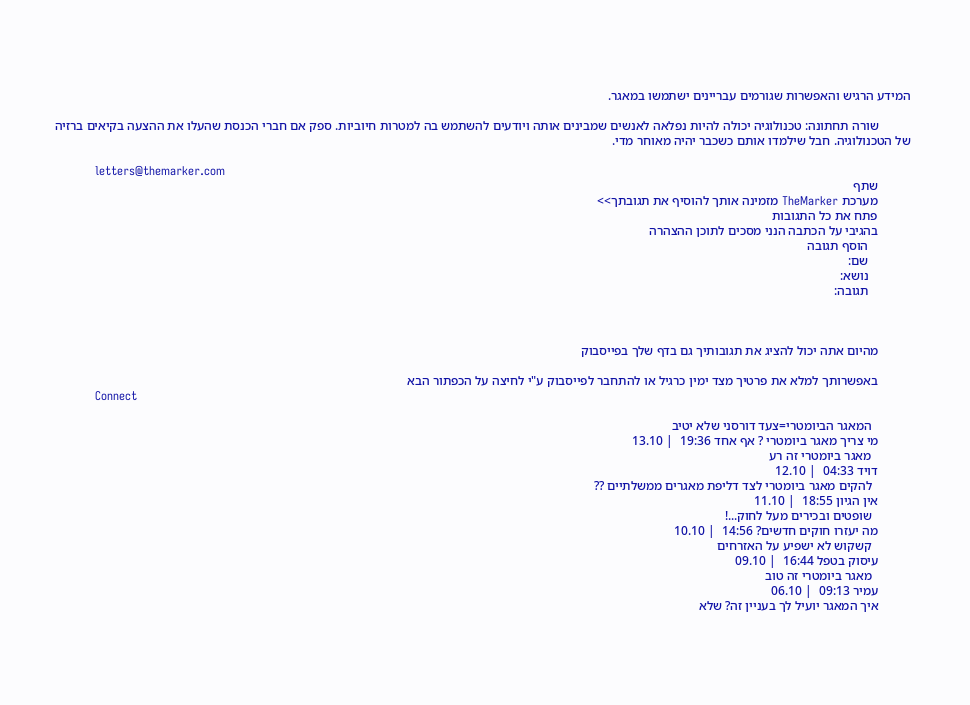המידע הרגיש והאפשרות שגורמים עבריינים ישתמשו במאגר.

          שורה תחתונה: טכנולוגיה יכולה להיות נפלאה לאנשים שמבינים אותה ויודעים להשתמש בה למטרות חיוביות. ספק אם חברי הכנסת שהעלו את ההצעה בקיאים ברזיה של הטכנולוגיה. חבל שילמדו אותם כשכבר יהיה מאוחר מדי.

          letters@themarker.com
          שתף
          מערכת TheMarker מזמינה אותך להוסיף את תגובתך>>
          פתח את כל התגובות
          בהגיבי על הכתבה הנני מסכים לתוכן ההצהרה
             הוסף תגובה
             שם:
             נושא:
             תגובה:



          מהיום אתה יכול להציג את תגובותיך גם בדף שלך בפייסבוק

          באפשרותך למלא את פרטיך מצד ימין כרגיל או להתחבר לפייסבוק ע"י לחיצה על הכפתור הבא
          Connect

            המאגר הביומטרי=צעד דורסני שלא יטיב
          מי צריך מאגר ביומטרי ? אף אחד 19:36  | 13.10
            מאגר ביומטרי זה רע
          דויד 04:33  | 12.10
            להקים מאגר ביומטרי לצד דליפת מאגרים ממשלתיים ??
          אין הגיון 18:55  | 11.10
            שופטים ובכירים מעל לחוק...!
          מה יעזרו חוקים חדשים? 14:56  | 10.10
            קשקוש לא ישפיע על האזרחים
          עיסוק בטפל 16:44  | 09.10
            מאגר ביומטרי זה טוב
          עמיר 09:13  | 06.10
          איך המאגר יועיל לך בעניין זה? שלא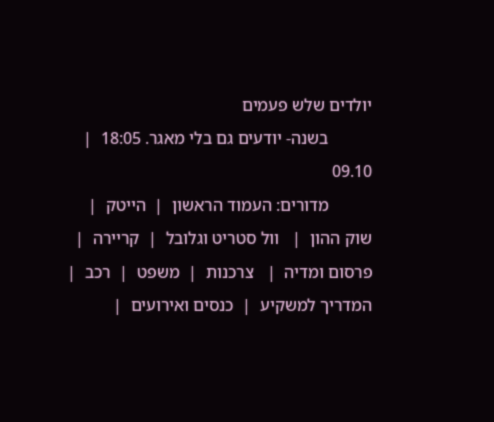יולדים שלש פעמים
          בשנה- יודעים גם בלי מאגר. 18:05  | 09.10
          מדורים: העמוד הראשון  |  הייטק  |   שוק ההון  |   וול סטריט וגלובל  |  קריירה  |  פרסום ומדיה  |   צרכנות  |  משפט  |  רכב  |  המדריך למשקיע  |  כנסים ואירועים  |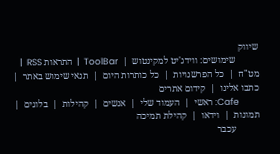שיווק
          שימושים: ווידג'יט למקינטוש  |  ToolBar  |  התראות RSS  |  מט"ח  |  כל הפרשנויות  |  כל כותרות היום  |  תנאי שימוש באתר  |  כתבו אלינו  |  קידום אתרים
          Cafe: ראשי  |  העמוד שלי  |  אנשים  |  קהילות  |  בלוגים  |  תמונות  |  וידאו  |  קהילת תמיכה
          עכבר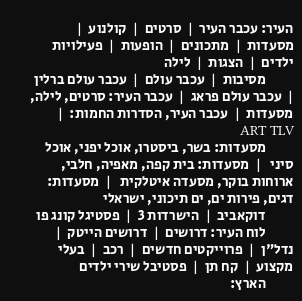העיר: עכבר העיר  |  סרטים  |  קולנוע  |  מסעדות  |  מתכונים  |  הופעות  |  פעילויות ילדים  |  הצגות  |  לילה
          מסיבות  |  עכבר עולם  |  עכבר עולם ברלין  |  עכבר עולם פראג  |  עכבר העיר: סרטים, לילה, מסעדות  |  עכבר העיר, הסדרות החמות:  |  ART TLV
          מסעדות: בשר, ביסטרו, אוכל יפני, אוכל סיני   |  מסעדות: בית קפה, מאפיה, חלבי, ארוחות בוקר, מסעדה איטלקית   |  מסעדות: דגים, פירות ים, ים תיכוני, ישראלי
          דוקאביב  |  הישרדות 3  |  פסטיגל קונג פו
          לוח העיר: דרושים  |  דרושים הייטק  |  נדל"ן  |  פרוייקטים חדשים  |  רכב  |  בעלי מקצוע  |  קח תן  |  פסטיבל שירי ילדים
          הארץ: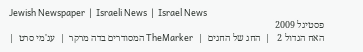Jewish Newspaper  |  Israeli News  |  Israel News
          פסטיגל 2009
          האח הגדול 2   |  החג של החגים  |  TheMarker המסודרים בדה מרקר  |  עג'מי סרט  |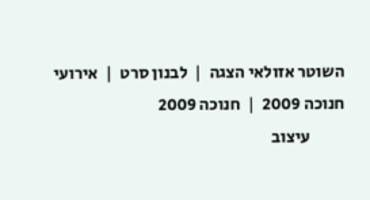השוטר אזולאי הצגה  |  לבנון סרט  |  אירועי חנוכה 2009  |  חנוכה 2009
          עיצוב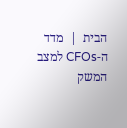הבית  |  מדד ה-CFOs למצב המשק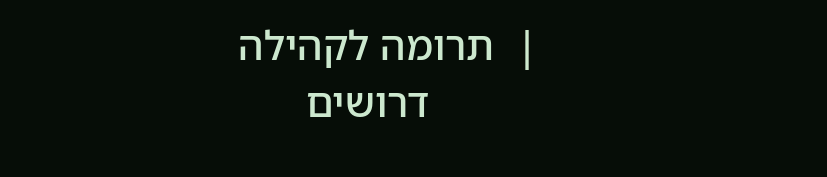|  תרומה לקהילה
          דרושים